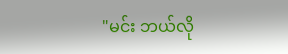"မင်း ဘယ်လို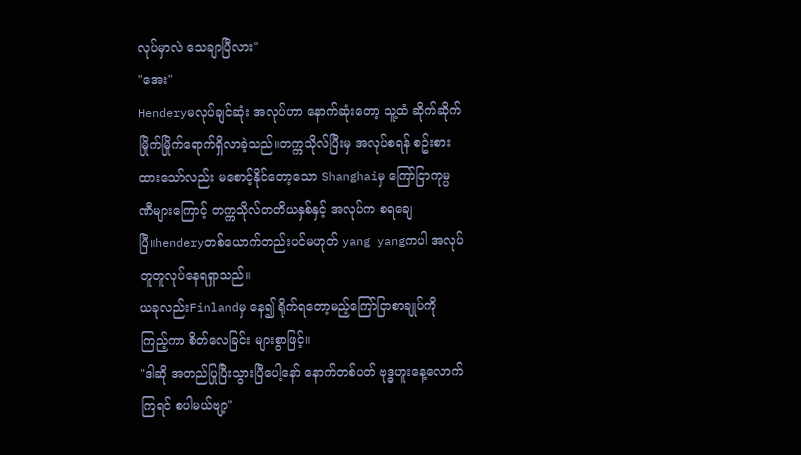လုပ်မှာလဲ သေချာပြီလား"
"အေး"
Henderyမလုပ်ချင်ဆုံး အလုပ်ဟာ နောက်ဆုံးတော့ သူ့ထံ ဆိုက်ဆိုက်မြိုက်မြိုက်ရောက်ရှိလာခဲ့သည်။တက္ကသိုလ်ပြီးမှ အလုပ်စရန် စဥ်းစားထားသော်လည်း မစောင့်နိုင်တော့သော Shanghaiမှ ကြော်ငြာကုမ္ပဏီများကြောင့် တက္ကသိုလ်တတိယနှစ်နှင့် အလုပ်က စရချေပြီ။henderyတစ်ယောက်တည်းပင်မဟုတ် yang yangကပါ အလုပ်တူတူလုပ်နေရရှာသည်။
ယခုလည်းFinlandမှ နေ၍ ရိုက်ရတော့မည့်ကြော်ငြာစာချုပ်ကို ကြည့်ကာ စိတ်လေခြင်း များစွာဖြင့်။
"ဒါဆို အတည်ပြုပြီးသွားပြီပေါ့နော် နောက်တစ်ပတ် ဗုဒ္ဓဟူးနေ့လောက်ကြရင် စပါမယ်ဗျာ့"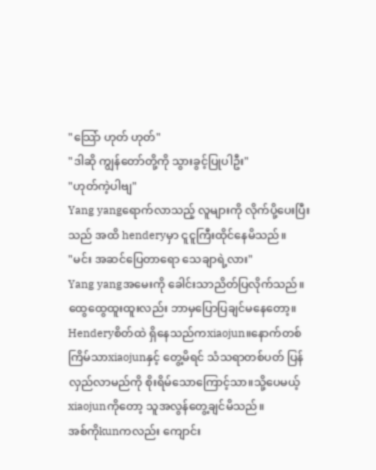"သြော် ဟုတ် ဟုတ်"
"ဒါဆို ကျွန်တော်တို့ကို သွားခွင့်ပြုပါဦး"
"ဟုတ်ကဲ့ပါဗျ"
Yang yangရောက်လာသည့် လူများကို လိုက်ပို့ပေးပြီးသည် အထိ henderyမှာ ငူငူကြီးထိုင်နေမိသည်။
"မင်း အဆင်ပြေတာရော သေချာရဲ့လား"
Yang yangအမေးကို ခေါင်းသာညိတ်ပြလိုက်သည်။ထွေထွေထူးထူးလည်း ဘာမှပြောပြချင်မနေတော့။
Henderyစိတ်ထဲ ရှိနေသည်ကxiaojun။နောက်တစ်ကြိမ်သာxiaojunနှင့် တွေ့မိရင် သံသရာတစ်ပတ် ပြန်လှည်လာမည်ကို စိုးရိမ်သောကြောင့်သာ။သို့ပေမယ့်xiaojunကိုတော့ သူအလွန်တွေ့ချင်မိသည်။
အစ်ကိုkunကလည်း ကျောင်း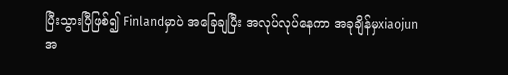ပြီးသွားပြီဖြစ်၍ Finlandမှာပဲ အခြေချပြီး အလုပ်လုပ်နေကာ အခုချိန်မှxiaojunအ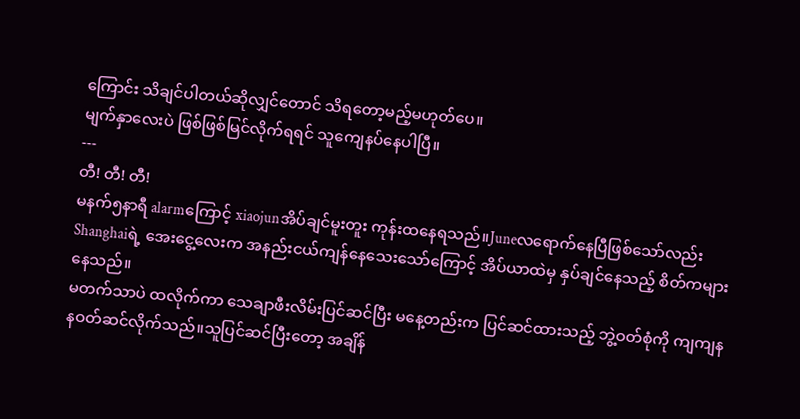ကြောင်း သိချင်ပါတယ်ဆိုလျှင်တောင် သိရတော့မည့်မဟုတ်ပေ။
မျက်နှာလေးပဲ ဖြစ်ဖြစ်မြင်လိုက်ရရင် သူကျေနပ်နေပါပြီ။
---
တီ! တီ! တီ!
မနက်၅နာရီ alarmကြောင့် xiaojunအိပ်ချင်မူးတူး ကုန်းထနေရသည်။Juneလရောက်နေပြီဖြစ်သော်လည်း Shanghaiရဲ့ အေးငွေ့လေးက အနည်းငယ်ကျန်နေသေးသော်ကြောင့် အိပ်ယာထဲမှ နှပ်ချင်နေသည့် စိတ်ကများနေသည်။
မတက်သာပဲ ထလိုက်ကာ သေချာဖီးလိမ်းပြင်ဆင်ပြီး မနေ့တည်းက ပြင်ဆင်ထားသည့် ဘွဲ့ဝတ်စုံကို ကျကျနနဝတ်ဆင်လိုက်သည်။သူပြင်ဆင်ပြီးတော့ အချိန်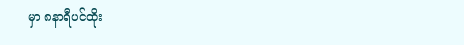မှာ ၈နာရီပင်ထိုး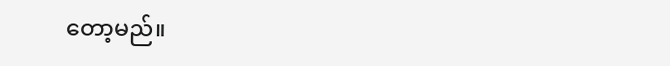တော့မည်။